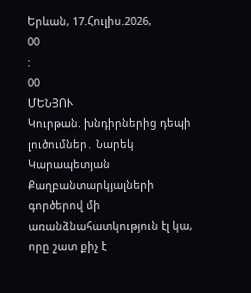Երևան, 17.Հուլիս.2026,
00
:
00
ՄԵՆՅՈՒ
Կուրթան. խնդիրներից դեպի լուծումներ․ Նարեկ Կարապետյան Քաղբանտարկյալների գործերով մի առանձնահատկություն էլ կա, որը շատ քիչ է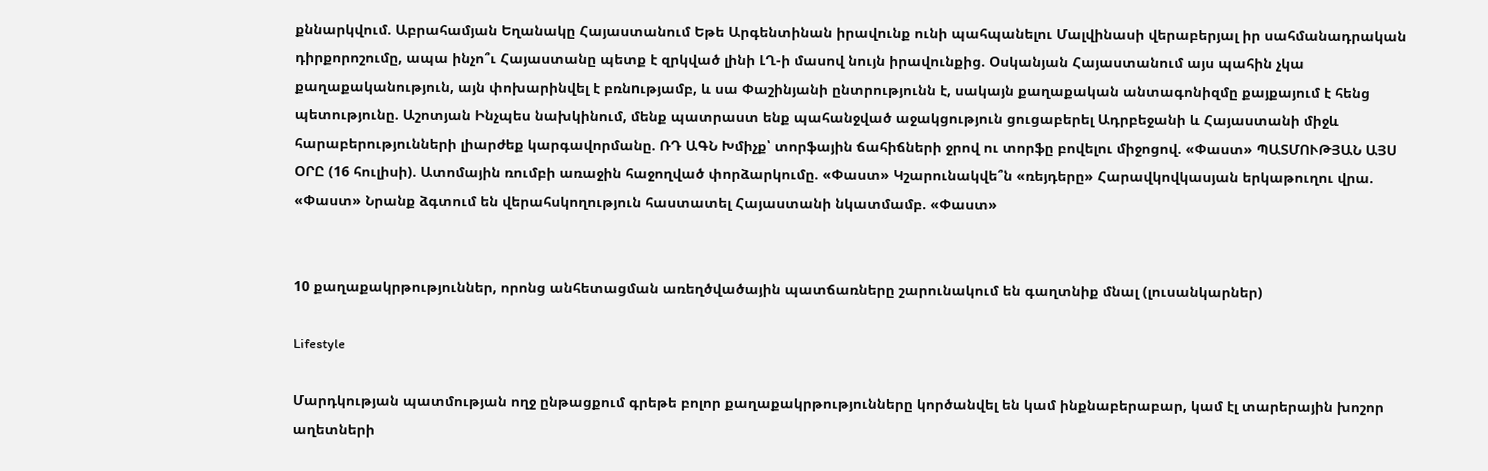քննարկվում. Աբրահամյան Եղանակը Հայաստանում Եթե Արգենտինան իրավունք ունի պահպանելու Մալվինասի վերաբերյալ իր սահմանադրական դիրքորոշումը, ապա ինչո՞ւ Հայաստանը պետք է զրկված լինի ԼՂ-ի մասով նույն իրավունքից. Օսկանյան Հայաստանում այս պահին չկա քաղաքականություն, այն փոխարինվել է բռնnւթյամբ, և սա Փաշինյանի ընտրությունն է, սակայն քաղաքական անտագոնիզմը քայքայում է հենց պետությունը. Աշոտյան Ինչպես նախկինում, մենք պատրաստ ենք պահանջված աջակցություն ցուցաբերել Ադրբեջանի և Հայաստանի միջև հարաբերությունների լիարժեք կարգավորմանը. ՌԴ ԱԳՆ Խմիչք՝ տորֆային ճահիճների ջրով ու տորֆը բովելու միջոցով. «Փաստ» ՊԱՏՄՈՒԹՅԱՆ ԱՅՍ ՕՐԸ (16 հուլիսի). Ատոմային ռումբի առաջին հաջողված փորձարկումը. «Փաստ» Կշարունակվե՞ն «ռեյդերը» Հարավկովկասյան երկաթուղու վրա. «Փաստ» Նրանք ձգտում են վերահսկողություն հաստատել Հայաստանի նկատմամբ. «Փաստ»


10 քաղաքակրթություններ, որոնց անհետացման առեղծվածային պատճառները շարունակում են գաղտնիք մնալ (լուսանկարներ)

Lifestyle

Մարդկության պատմության ողջ ընթացքում գրեթե բոլոր քաղաքակրթությունները կործանվել են կամ ինքնաբերաբար, կամ էլ տարերային խոշոր աղետների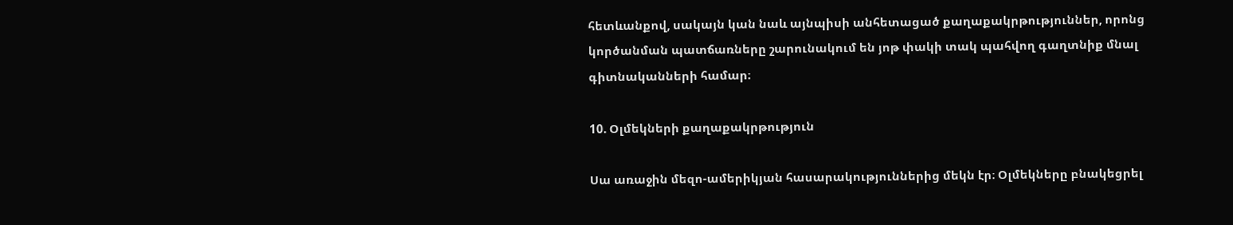հետևանքով, սակայն կան նաև այնպիսի անհետացած քաղաքակրթություններ, որոնց կործանման պատճառները շարունակում են յոթ փակի տակ պահվող գաղտնիք մնալ գիտնականների համար։

10. Օլմեկների քաղաքակրթություն

Սա առաջին մեզո-ամերիկյան հասարակություններից մեկն էր։ Օլմեկները բնակեցրել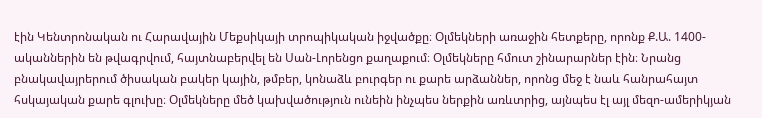էին Կենտրոնական ու Հարավային Մեքսիկայի տրոպիկական իջվածքը։ Օլմեկների առաջին հետքերը, որոնք Ք.Ա. 1400-ականներին են թվագրվում, հայտնաբերվել են Սան-Լորենցո քաղաքում։ Օլմեկները հմուտ շինարարներ էին։ Նրանց բնակավայրերում ծիսական բակեր կային, թմբեր, կոնաձև բուրգեր ու քարե արձաններ, որոնց մեջ է նաև հանրահայտ հսկայական քարե գլուխը։ Օլմեկները մեծ կախվածություն ունեին ինչպես ներքին առևտրից, այնպես էլ այլ մեզո-ամերիկյան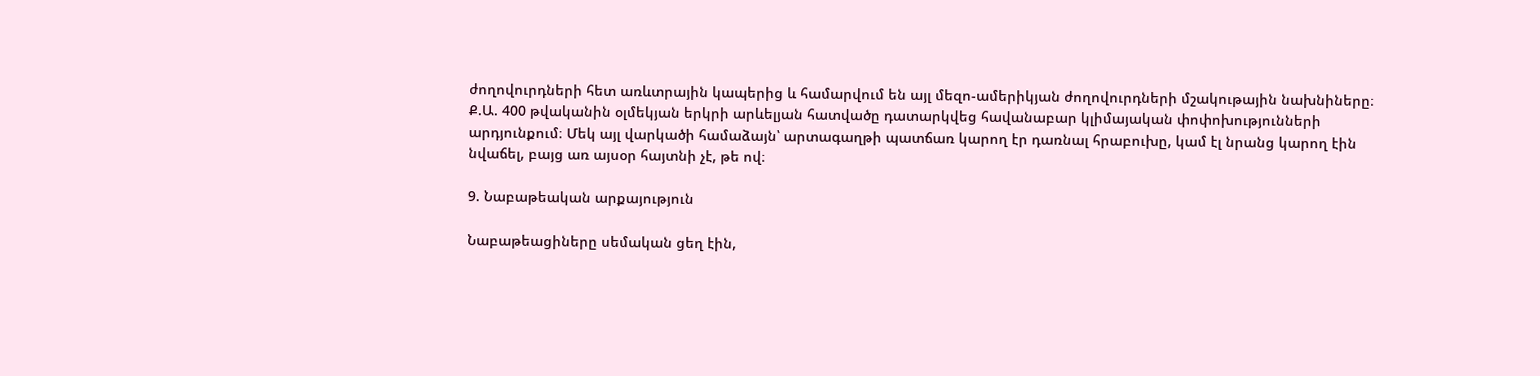ժողովուրդների հետ առևտրային կապերից և համարվում են այլ մեզո-ամերիկյան ժողովուրդների մշակութային նախնիները։ Ք.Ա. 400 թվականին օլմեկյան երկրի արևելյան հատվածը դատարկվեց հավանաբար կլիմայական փոփոխությունների արդյունքում։ Մեկ այլ վարկածի համաձայն՝ արտագաղթի պատճառ կարող էր դառնալ հրաբուխը, կամ էլ նրանց կարող էին նվաճել, բայց առ այսօր հայտնի չէ, թե ով։

9. Նաբաթեական արքայություն

Նաբաթեացիները սեմական ցեղ էին,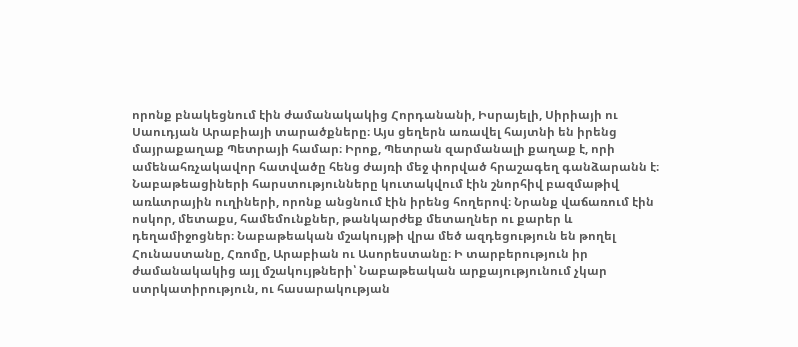որոնք բնակեցնում էին ժամանակակից Հորդանանի, Իսրայելի, Սիրիայի ու Սաուդյան Արաբիայի տարածքները։ Այս ցեղերն առավել հայտնի են իրենց մայրաքաղաք Պետրայի համար։ Իրոք, Պետրան զարմանալի քաղաք է, որի ամենահռչակավոր հատվածը հենց ժայռի մեջ փորված հրաշագեղ գանձարանն է։ Նաբաթեացիների հարստությունները կուտակվում էին շնորհիվ բազմաթիվ առևտրային ուղիների, որոնք անցնում էին իրենց հողերով։ Նրանք վաճառում էին ոսկոր, մետաքս, համեմունքներ, թանկարժեք մետաղներ ու քարեր և դեղամիջոցներ։ Նաբաթեական մշակույթի վրա մեծ ազդեցություն են թողել Հունաստանը, Հռոմը, Արաբիան ու Ասորեստանը։ Ի տարբերություն իր ժամանակակից այլ մշակույթների՝ Նաբաթեական արքայությունում չկար ստրկատիրություն, ու հասարակության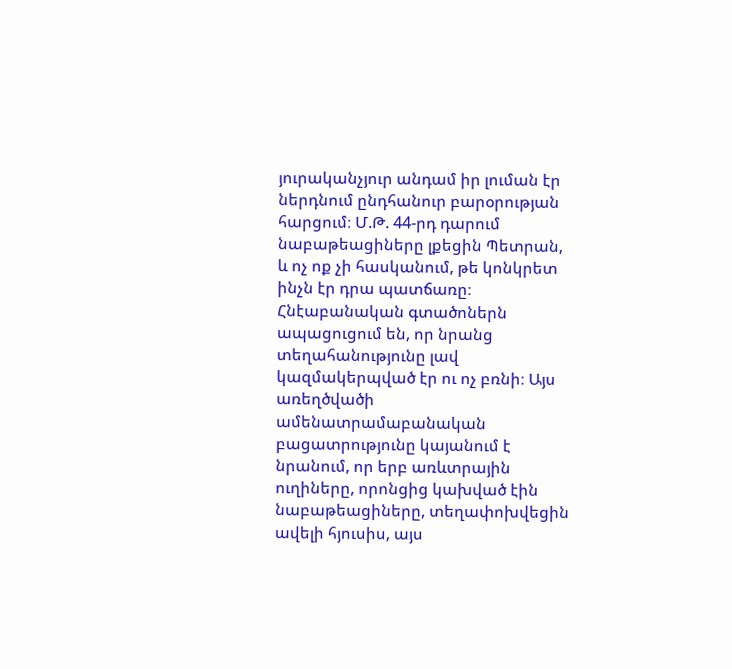յուրականչյուր անդամ իր լուման էր ներդնում ընդհանուր բարօրության հարցում։ Մ.Թ. 44-րդ դարում նաբաթեացիները լքեցին Պետրան, և ոչ ոք չի հասկանում, թե կոնկրետ ինչն էր դրա պատճառը։ Հնէաբանական գտածոներն ապացուցում են, որ նրանց տեղահանությունը լավ կազմակերպված էր ու ոչ բռնի։ Այս առեղծվածի ամենատրամաբանական բացատրությունը կայանում է նրանում, որ երբ առևտրային ուղիները, որոնցից կախված էին նաբաթեացիները, տեղափոխվեցին ավելի հյուսիս, այս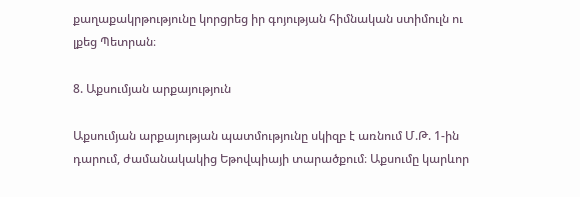քաղաքակրթությունը կորցրեց իր գոյության հիմնական ստիմուլն ու լքեց Պետրան։

8. Աքսումյան արքայություն

Աքսումյան արքայության պատմությունը սկիզբ է առնում Մ.Թ. 1-ին դարում, ժամանակակից Եթովպիայի տարածքում։ Աքսումը կարևոր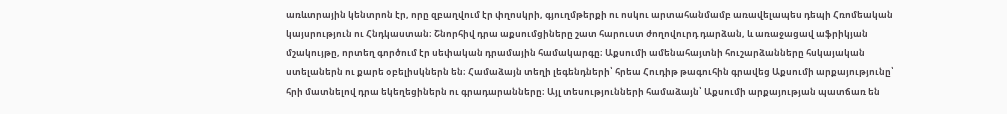առևտրային կենտրոն էր, որը զբաղվում էր փղոսկրի, գյուղմթերքի ու ոսկու արտահանմամբ առավելապես դեպի Հռոմեական կայսրություն ու Հնդկաստան։ Շնորհիվ դրա աքսումցիները շատ հարուստ ժողովուրդ դարձան, և առաջացավ աֆրիկյան մշակույթը, որտեղ գործում էր սեփական դրամային համակարգը։ Աքսումի ամենահայտնի հուշարձանները հսկայական ստելաներն ու քարե օբելիսկներն են։ Համաձայն տեղի լեգենդների՝ հրեա Հուդիթ թագուհին գրավեց Աքսումի արքայությունը՝ հրի մատնելով դրա եկեղեցիներն ու գրադարանները։ Այլ տեսությունների համաձայն՝ Աքսումի արքայության պատճառ են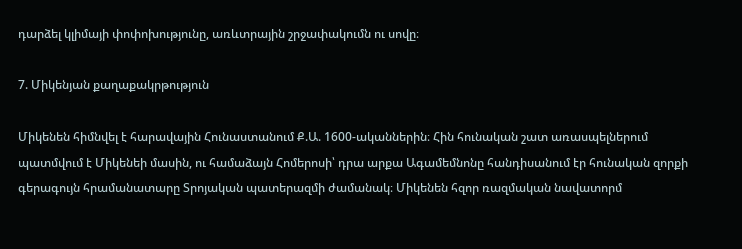դարձել կլիմայի փոփոխությունը, առևտրային շրջափակումն ու սովը։

7. Միկենյան քաղաքակրթություն

Միկենեն հիմնվել է հարավային Հունաստանում Ք.Ա. 1600-ականներին։ Հին հունական շատ առասպելներում պատմվում է Միկենեի մասին, ու համաձայն Հոմերոսի՝ դրա արքա Ագամեմնոնը հանդիսանում էր հունական զորքի գերագույն հրամանատարը Տրոյական պատերազմի ժամանակ։ Միկենեն հզոր ռազմական նավատորմ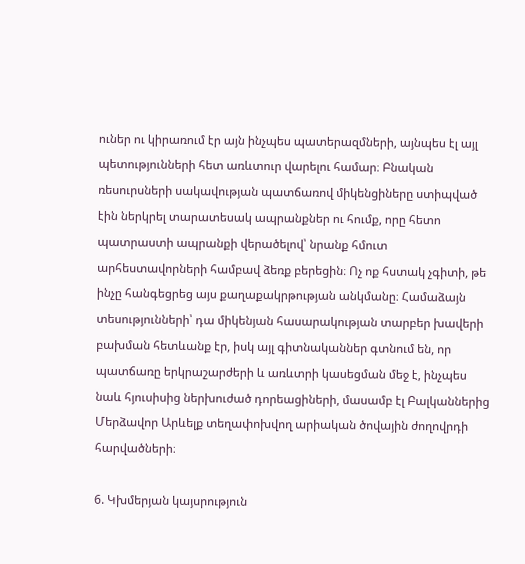ուներ ու կիրառում էր այն ինչպես պատերազմների, այնպես էլ այլ պետությունների հետ առևտուր վարելու համար։ Բնական ռեսուրսների սակավության պատճառով միկենցիները ստիպված էին ներկրել տարատեսակ ապրանքներ ու հումք, որը հետո պատրաստի ապրանքի վերածելով՝ նրանք հմուտ արհեստավորների համբավ ձեռք բերեցին։ Ոչ ոք հստակ չգիտի, թե ինչը հանգեցրեց այս քաղաքակրթության անկմանը։ Համաձայն տեսությունների՝ դա միկենյան հասարակության տարբեր խավերի բախման հետևանք էր, իսկ այլ գիտնականներ գտնում են, որ պատճառը երկրաշարժերի և առևտրի կասեցման մեջ է, ինչպես նաև հյուսիսից ներխուժած դորեացիների, մասամբ էլ Բալկաններից Մերձավոր Արևելք տեղափոխվող արիական ծովային ժողովրդի հարվածների։

6. Կխմերյան կայսրություն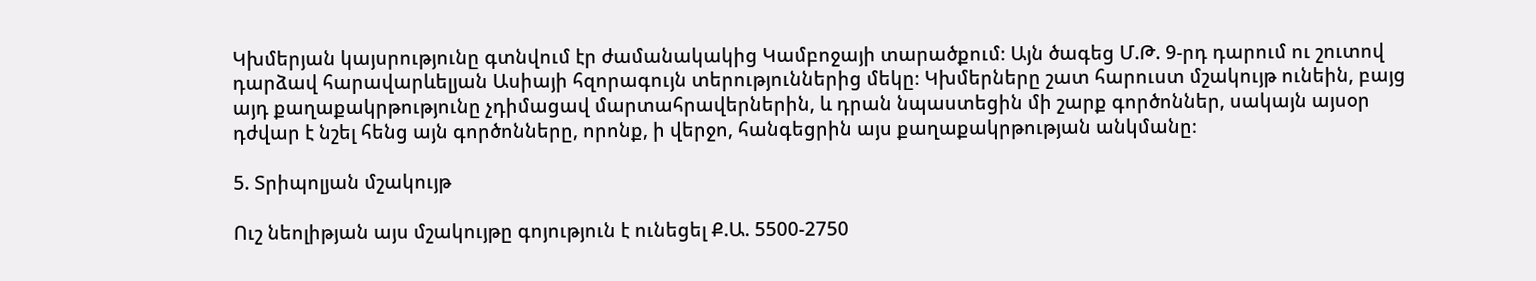Կխմերյան կայսրությունը գտնվում էր ժամանակակից Կամբոջայի տարածքում։ Այն ծագեց Մ.Թ. 9-րդ դարում ու շուտով դարձավ հարավարևելյան Ասիայի հզորագույն տերություններից մեկը։ Կխմերները շատ հարուստ մշակույթ ունեին, բայց այդ քաղաքակրթությունը չդիմացավ մարտահրավերներին, և դրան նպաստեցին մի շարք գործոններ, սակայն այսօր դժվար է նշել հենց այն գործոնները, որոնք, ի վերջո, հանգեցրին այս քաղաքակրթության անկմանը։

5. Տրիպոլյան մշակույթ

Ուշ նեոլիթյան այս մշակույթը գոյություն է ունեցել Ք.Ա. 5500-2750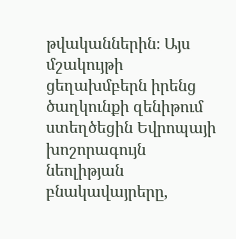թվականներին։ Այս մշակույթի ցեղախմբերն իրենց ծաղկունքի զենիթում ստեղծեցին Եվրոպայի խոշորագույն նեոլիթյան բնակավայրերը,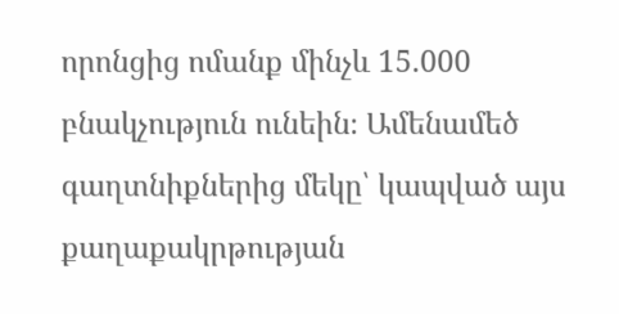որոնցից ոմանք մինչև 15.000 բնակչություն ունեին։ Ամենամեծ գաղտնիքներից մեկը՝ կապված այս քաղաքակրթության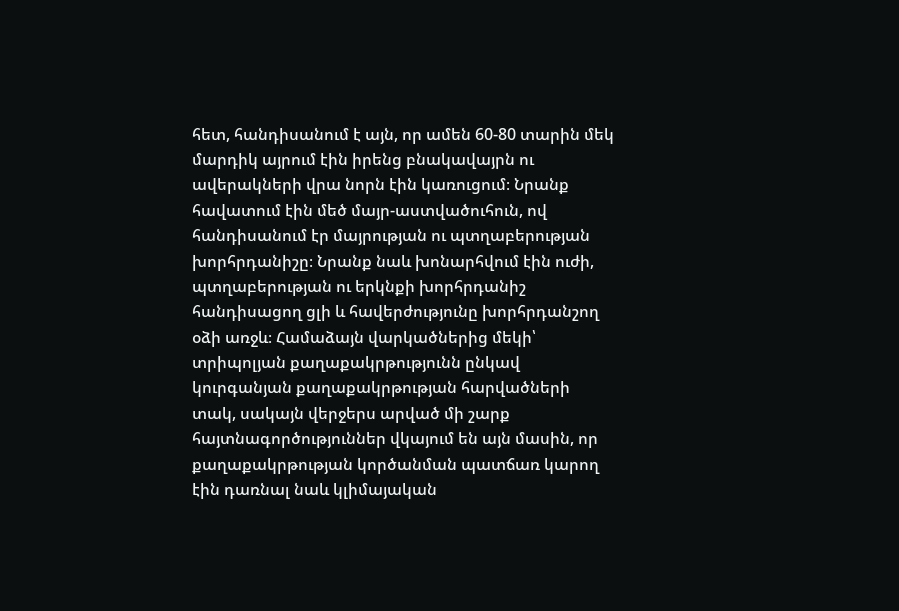հետ, հանդիսանում է այն, որ ամեն 60-80 տարին մեկ մարդիկ այրում էին իրենց բնակավայրն ու ավերակների վրա նորն էին կառուցում։ Նրանք հավատում էին մեծ մայր-աստվածուհուն, ով հանդիսանում էր մայրության ու պտղաբերության խորհրդանիշը։ Նրանք նաև խոնարհվում էին ուժի, պտղաբերության ու երկնքի խորհրդանիշ հանդիսացող ցլի և հավերժությունը խորհրդանշող օձի առջև։ Համաձայն վարկածներից մեկի՝ տրիպոլյան քաղաքակրթությունն ընկավ կուրգանյան քաղաքակրթության հարվածների տակ, սակայն վերջերս արված մի շարք հայտնագործություններ վկայում են այն մասին, որ քաղաքակրթության կործանման պատճառ կարող էին դառնալ նաև կլիմայական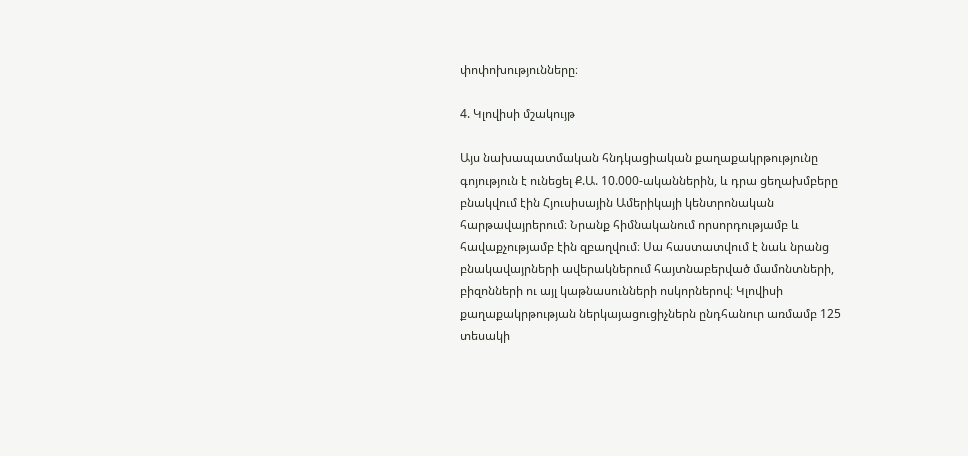փոփոխությունները։

4. Կլովիսի մշակույթ

Այս նախապատմական հնդկացիական քաղաքակրթությունը գոյություն է ունեցել Ք.Ա. 10.000-ականներին, և դրա ցեղախմբերը բնակվում էին Հյուսիսային Ամերիկայի կենտրոնական հարթավայրերում։ Նրանք հիմնականում որսորդությամբ և հավաքչությամբ էին զբաղվում։ Սա հաստատվում է նաև նրանց բնակավայրների ավերակներում հայտնաբերված մամոնտների, բիզոնների ու այլ կաթնասունների ոսկորներով։ Կլովիսի քաղաքակրթության ներկայացուցիչներն ընդհանուր առմամբ 125 տեսակի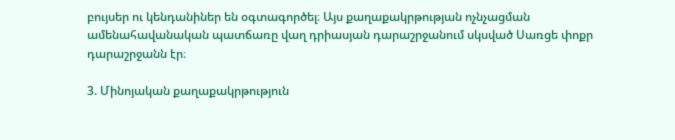բույսեր ու կենդանիներ են օգտագործել։ Այս քաղաքակրթության ոչնչացման ամենահավանական պատճառը վաղ դրիասյան դարաշրջանում սկսված Սառցե փոքր դարաշրջանն էր։

3. Մինոյական քաղաքակրթություն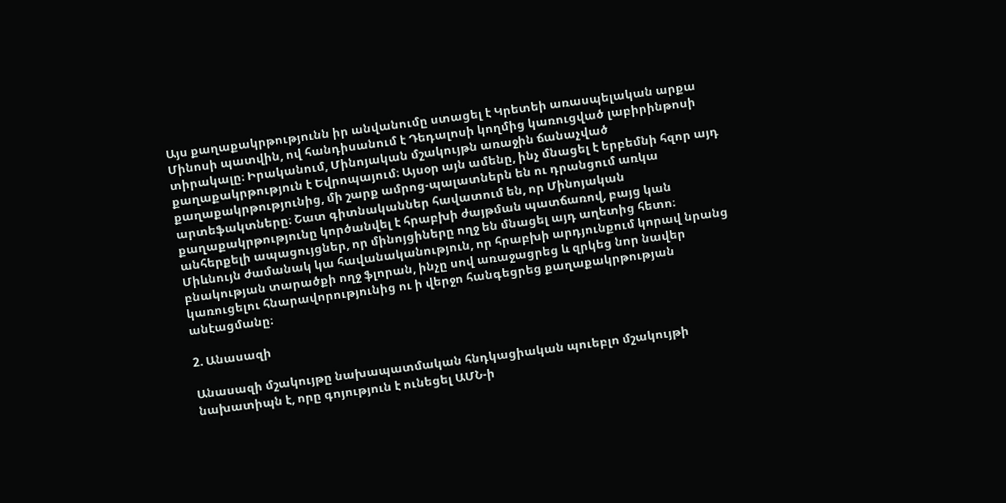Այս քաղաքակրթությունն իր անվանումը ստացել է Կրետեի առասպելական արքա Մինոսի պատվին, ով հանդիսանում է Դեդալոսի կողմից կառուցված լաբիրինթոսի տիրակալը։ Իրականում, Մինոյական մշակույթն առաջին ճանաչված քաղաքակրթություն է Եվրոպայում։ Այսօր այն ամենը, ինչ մնացել է երբեմնի հզոր այդ քաղաքակրթությունից, մի շարք ամրոց-պալատներն են ու դրանցում առկա արտեֆակտները։ Շատ գիտնականներ հավատում են, որ Մինոյական քաղաքակրթությունը կործանվել է հրաբխի ժայթման պատճառով, բայց կան անհերքելի ապացույցներ, որ մինոյցիները ողջ են մնացել այդ աղետից հետո։ Միևնույն ժամանակ կա հավանականություն, որ հրաբխի արդյունքում կորավ նրանց բնակության տարածքի ողջ ֆլորան, ինչը սով առաջացրեց և զրկեց նոր նավեր կառուցելու հնարավորությունից ու ի վերջո հանգեցրեց քաղաքակրթության անէացմանը։

2. Անասազի

Անասազի մշակույթը նախապատմական հնդկացիական պուեբլո մշակույթի նախատիպն է, որը գոյություն է ունեցել ԱՄՆ-ի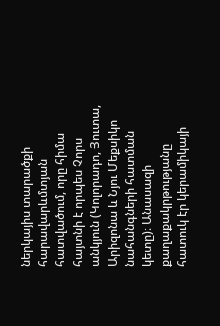ներկայիս տարածքի հարավարևմտյան հատվածում, որը հիմա հայտնի է որպես Չորս անկյուն (Կոլորադո, Յուտա, Արիզոնա և Նյու Մեքսիկո նահանգների հատման կետը)։ Անասազի քաղաքակրթությանը հատուկ էր կերամիկայի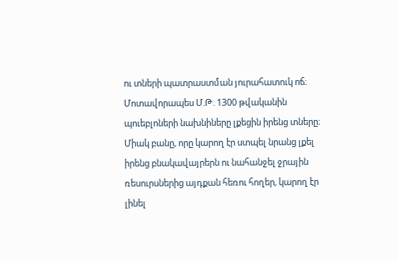ու տների պատրաստման յուրահատուկ ոճ։ Մոտավորապես Մ.Թ. 1300 թվականին պուեբլոների նախնիները լքեցին իրենց տները։ Միակ բանը, որը կարող էր ստպել նրանց լքել իրենց բնակավայրերն ու նահանջել ջրային ռեսուրսներից այդքան հեռու հողեր, կարող էր լինել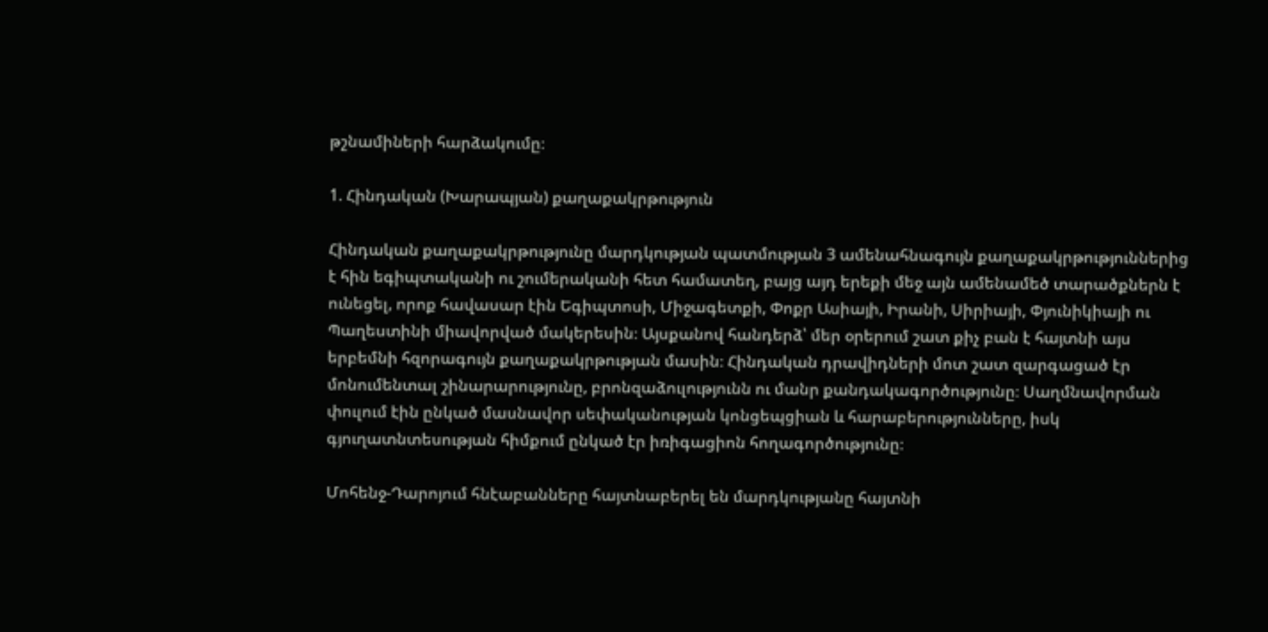թշնամիների հարձակումը։

1. Հինդական (Խարապյան) քաղաքակրթություն

Հինդական քաղաքակրթությունը մարդկության պատմության 3 ամենահնագույն քաղաքակրթություններից է հին եգիպտականի ու շումերականի հետ համատեղ, բայց այդ երեքի մեջ այն ամենամեծ տարածքներն է ունեցել, որոք հավասար էին Եգիպտոսի, Միջագետքի, Փոքր Ասիայի, Իրանի, Սիրիայի, Փյունիկիայի ու Պաղեստինի միավորված մակերեսին։ Այսքանով հանդերձ՝ մեր օրերում շատ քիչ բան է հայտնի այս երբեմնի հզորագույն քաղաքակրթության մասին։ Հինդական դրավիդների մոտ շատ զարգացած էր մոնումենտալ շինարարությունը, բրոնզաձուլությունն ու մանր քանդակագործությունը։ Սաղմնավորման փուլում էին ընկած մասնավոր սեփականության կոնցեպցիան և հարաբերությունները, իսկ գյուղատնտեսության հիմքում ընկած էր իռիգացիոն հողագործությունը։

Մոհենջ-Դարոյում հնէաբանները հայտնաբերել են մարդկությանը հայտնի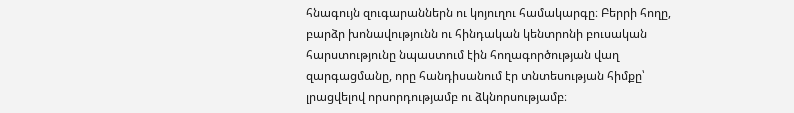հնագույն զուգարաններն ու կոյուղու համակարգը։ Բերրի հողը, բարձր խոնավությունն ու հինդական կենտրոնի բուսական հարստությունը նպաստում էին հողագործության վաղ զարգացմանը, որը հանդիսանում էր տնտեսության հիմքը՝ լրացվելով որսորդությամբ ու ձկնորսությամբ։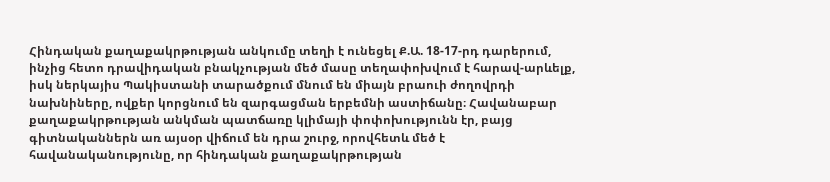Հինդական քաղաքակրթության անկումը տեղի է ունեցել Ք.Ա. 18-17-րդ դարերում, ինչից հետո դրավիդական բնակչության մեծ մասը տեղափոխվում է հարավ-արևելք, իսկ ներկայիս Պակիստանի տարածքում մնում են միայն բրաուի ժողովրդի նախնիները, ովքեր կորցնում են զարգացման երբեմնի աստիճանը։ Հավանաբար քաղաքակրթության անկման պատճառը կլիմայի փոփոխությունն էր, բայց գիտնականներն առ այսօր վիճում են դրա շուրջ, որովհետև մեծ է հավանականությունը, որ հինդական քաղաքակրթության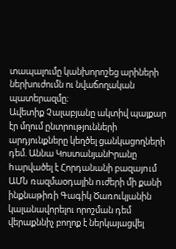տապալումը կանխորոշեց արիների ներխուժումն ու նվաճողական պատերազմը։
Ավետիք Չալաբյանը ակտիվ պայքար էր մղում ընտրությունների արդյունքները կեղծել ցանկացողների դեմ. Աննա ԿոստանյանԻրանը hարվածել է Հորդանանի բազայnւմ ԱՄՆ ռազմաoդային nւժերի մի քանի ինքնաթիռի Գագիկ Ծառուկյանին կալանավորելու որոշման դեմ վերաքննիչ բողոք է ներկայացվել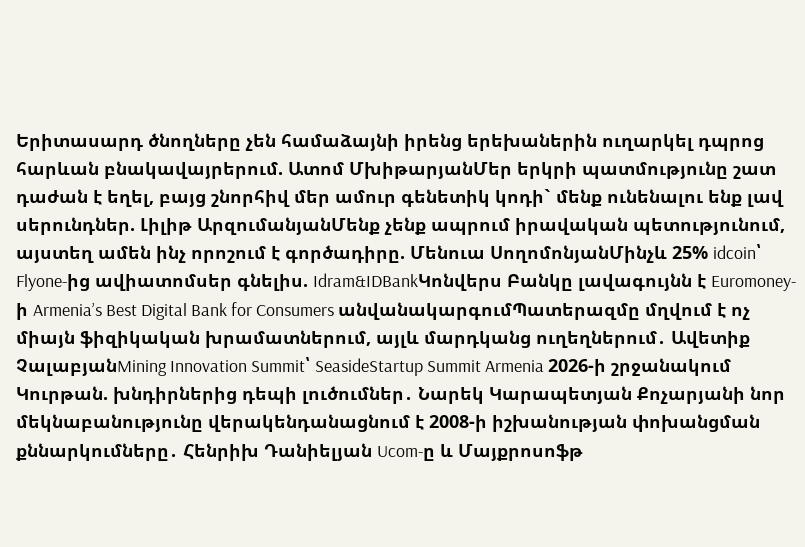Երիտասարդ ծնողները չեն համաձայնի իրենց երեխաներին ուղարկել դպրոց հարևան բնակավայրերում. Ատոմ ՄխիթարյանՄեր երկրի պատմությունը շատ դաժան է եղել, բայց շնորհիվ մեր ամուր գենետիկ կոդի` մենք ունենալու ենք լավ սերունդներ. Լիլիթ ԱրզումանյանՄենք չենք ապրում իրավական պետությունում, այստեղ ամեն ինչ որոշում է գործադիրը. Մենուա ՍողոմոնյանՄինչև 25% idcoin՝ Flyone-ից ավիատոմսեր գնելիս. Idram&IDBankԿոնվերս Բանկը լավագույնն է Euromoney-ի Armenia’s Best Digital Bank for Consumers անվանակարգումՊատերազմը մղվում է ոչ միայն ֆիզիկական խրամատներում, այլև մարդկանց ուղեղներում․ Ավետիք ՉալաբյանMining Innovation Summit՝ SeasideStartup Summit Armenia 2026-ի շրջանակում Կուրթան. խնդիրներից դեպի լուծումներ․ Նարեկ Կարապետյան Քոչարյանի նոր մեկնաբանությունը վերակենդանացնում է 2008-ի իշխանության փոխանցման քննարկումները․ Հենրիխ Դանիելյան Ucom-ը և Մայքրոսոֆթ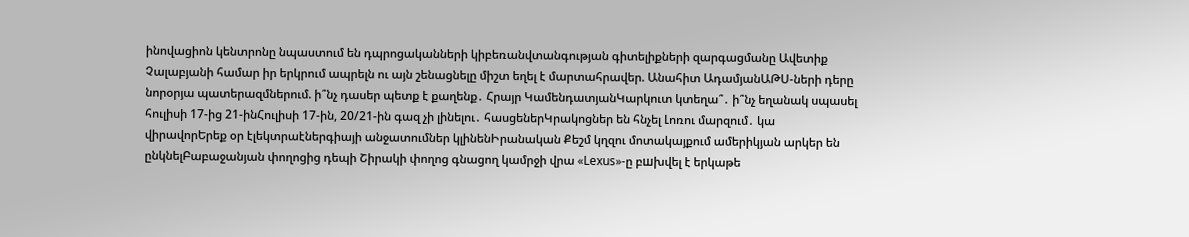ինովացիոն կենտրոնը նպաստում են դպրոցականների կիբեռանվտանգության գիտելիքների զարգացմանը Ավետիք Չալաբյանի համար իր երկրում ապրելն ու այն շենացնելը միշտ եղել է մարտահրավեր. Անահիտ ԱդամյանԱԹՍ-ների դերը նորօրյա պատերազմներում. ի՞նչ դասեր պետք է քաղենք․ Հրայր ԿամենդատյանԿարկուտ կտեղա՞․ ի՞նչ եղանակ սպասել հուլիսի 17-ից 21-ինՀուլիսի 17-ին, 20/21-ին գազ չի լինելու․ հասցեներԿրակոցներ են հնչել Լոռու մարզում․ կա վիրավորԵրեք օր էլեկտրաէներգիայի անջատումներ կլինենԻրանական Քեշմ կղզու մոտակայքում ամերիկյան արկեր են ընկնելԲաբաջանյան փողոցից դեպի Շիրակի փողոց գնացող կամրջի վրա «Lexus»-ը բшխվել է երկաթե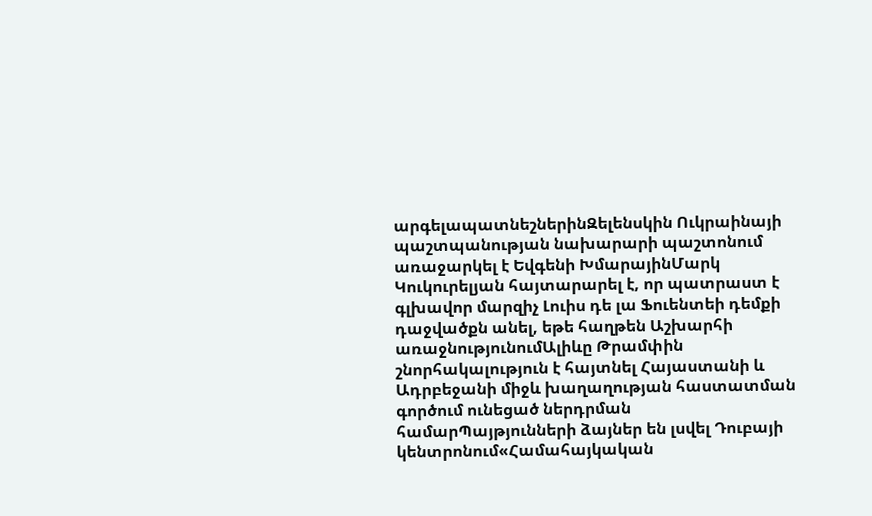արգելապատնեշներինԶելենսկին Ուկրաինայի պաշտպանության նախարարի պաշտոնում առաջարկել է Եվգենի ԽմարայինՄարկ Կուկուրելյան հայտարարել է, որ պատրաստ է գլխավոր մարզիչ Լուիս դե լա Ֆուենտեի դեմքի դաջվածքն անել, եթե հաղթեն Աշխարհի առաջնությունումԱլիևը Թրամփին շնորհակալություն է հայտնել Հայաստանի և Ադրբեջանի միջև խաղաղության հաստատման գործում ունեցած ներդրման համարՊայթյունների ձայներ են լսվել Դուբայի կենտրոնում«Համահայկական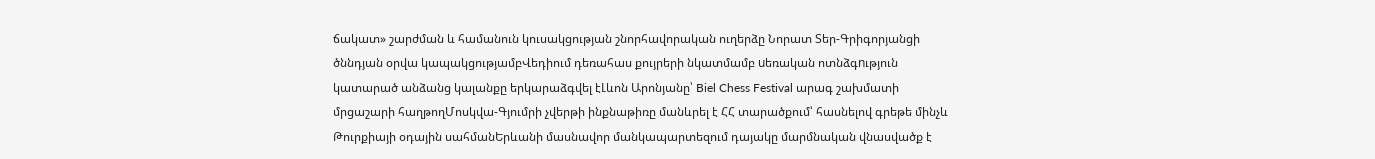ճակատ» շարժման և համանուն կուսակցության շնորհավորական ուղերձը Նորատ Տեր-Գրիգորյանցի ծննդյան օրվա կապակցությամբՎեդիում դեռահաս քույրերի նկատմամբ uեռական ոտնձգnւթյուն կատարած անձանց կալանքը երկարաձգվել էԼևոն Արոնյանը՝ Biel Chess Festival արագ շախմատի մրցաշարի հաղթողՄոսկվա-Գյումրի չվերթի ինքնաթիռը մանևրել է ՀՀ տարածքում՝ հասնելով գրեթե մինչև Թուրքիայի օդային սահմանԵրևանի մասնավոր մանկապարտեզում դայակը մարմնական վնասվածք է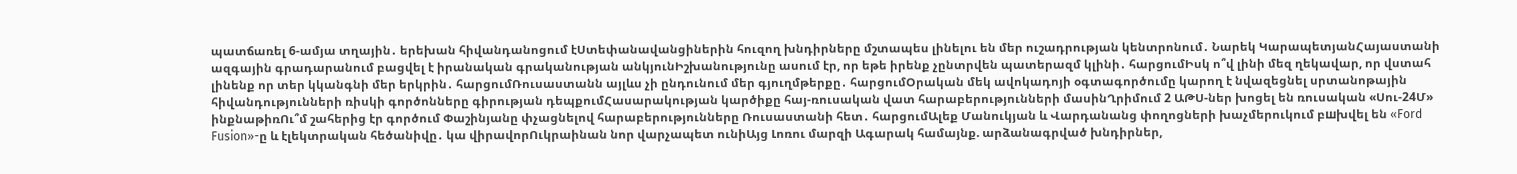պատճառել 6-ամյա տղային․ երեխան հիվանդանոցում էՍտեփանավանցիներին հուզող խնդիրները մշտապես լինելու են մեր ուշադրության կենտրոնում․ Նարեկ ԿարապետյանՀայաստանի ազգային գրադարանում բացվել է իրանական գրականության անկյունԻշխանությունը ասում էր, որ եթե իրենք չընտրվեն պատերազմ կլինի․ հարցումԻսկ ո՞վ լինի մեզ ղեկավար, որ վստահ լինենք որ տեր կկանգնի մեր երկրին․ հարցումՌուսաստանն այլևս չի ընդունում մեր գյուղմթերքը․ հարցումՕրական մեկ ավոկադոյի օգտագործումը կարող է նվազեցնել սրտանոթային հիվանդությունների ռիսկի գործոնները գիրության դեպքումՀասարակության կարծիքը հայ-ռուսական վատ հարաբերությունների մասինՂրիմում 2 ԱԹՍ-ներ խոցել են ռուսական «Սու-24Մ» ինքնաթիռՈւ՞մ շահերից էր գործում Փաշինյանը փչացնելով հարաբերությունները Ռուսաստանի հետ․ հարցումԱլեք Մանուկյան և Վարդանանց փողոցների խաչմերուկում բшխվել են «Ford Fusion»-ը և էլեկտրական հեծանիվը․ կա վիրավորՈւկրաինան նոր վարչապետ ունիԱյց Լոռու մարզի Ագարակ համայնք. արձանագրված խնդիրներ,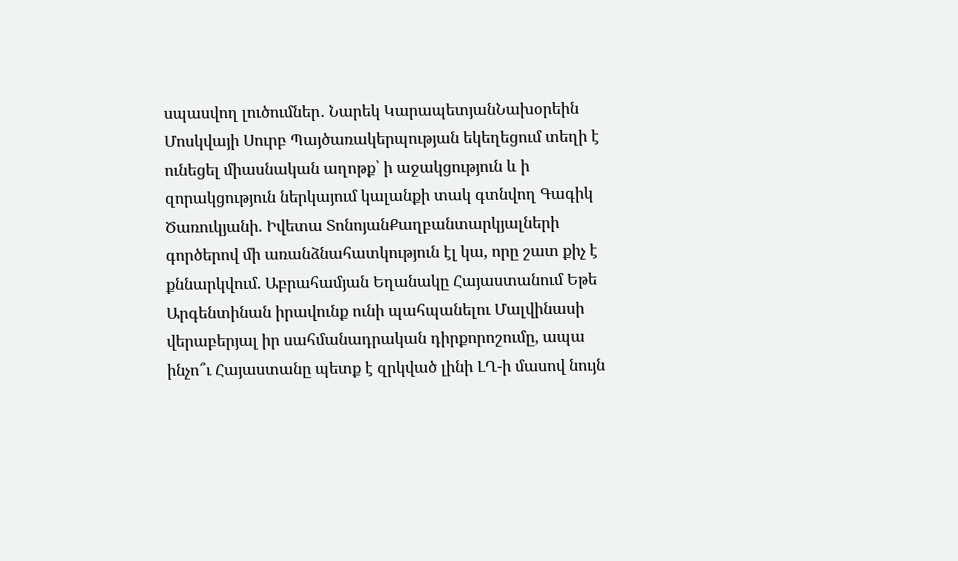սպասվող լուծումներ․ Նարեկ ԿարապետյանՆախօրեին Մոսկվայի Սուրբ Պայծառակերպության եկեղեցում տեղի է ունեցել միասնական աղոթք՝ ի աջակցություն և ի զորակցություն ներկայում կալանքի տակ գտնվող Գագիկ Ծառուկյանի. Իվետա ՏոնոյանՔաղբանտարկյալների գործերով մի առանձնահատկություն էլ կա, որը շատ քիչ է քննարկվում. Աբրահամյան Եղանակը Հայաստանում Եթե Արգենտինան իրավունք ունի պահպանելու Մալվինասի վերաբերյալ իր սահմանադրական դիրքորոշումը, ապա ինչո՞ւ Հայաստանը պետք է զրկված լինի ԼՂ-ի մասով նույն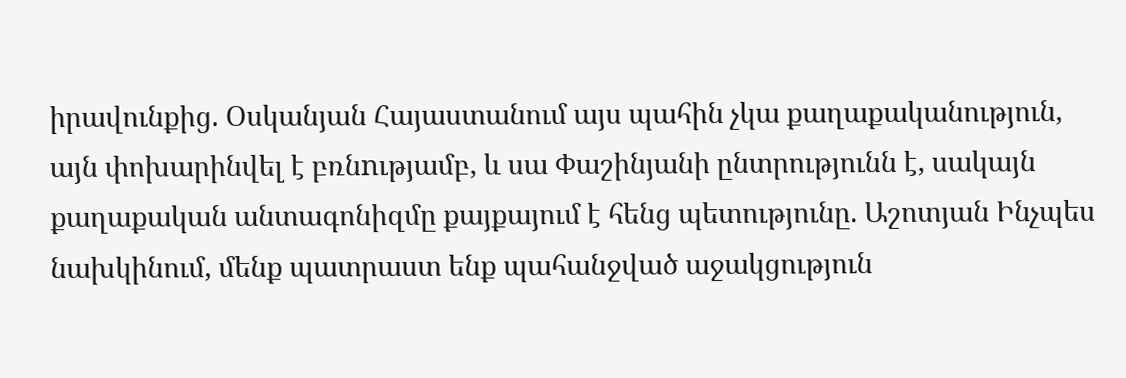իրավունքից. Օսկանյան Հայաստանում այս պահին չկա քաղաքականություն, այն փոխարինվել է բռնnւթյամբ, և սա Փաշինյանի ընտրությունն է, սակայն քաղաքական անտագոնիզմը քայքայում է հենց պետությունը. Աշոտյան Ինչպես նախկինում, մենք պատրաստ ենք պահանջված աջակցություն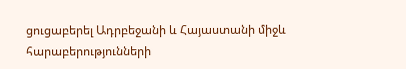ցուցաբերել Ադրբեջանի և Հայաստանի միջև հարաբերությունների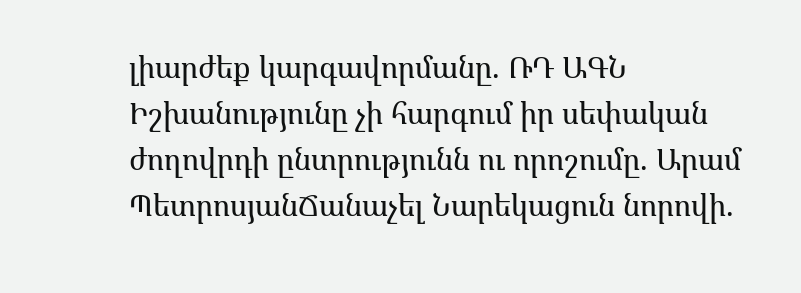լիարժեք կարգավորմանը. ՌԴ ԱԳՆ Իշխանությունը չի հարգում իր սեփական ժողովրդի ընտրությունն ու որոշումը. Արամ ՊետրոսյանՃանաչել Նարեկացուն նորովի.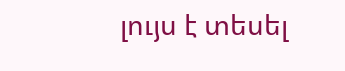լույս է տեսել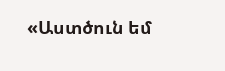«Աստծուն եմ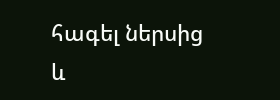հագել ներսից և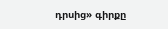դրսից» գիրքը